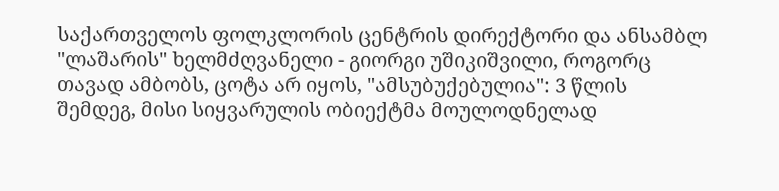საქართველოს ფოლკლორის ცენტრის დირექტორი და ანსამბლ "ლაშარის" ხელმძღვანელი - გიორგი უშიკიშვილი, როგორც თავად ამბობს, ცოტა არ იყოს, "ამსუბუქებულია": 3 წლის შემდეგ, მისი სიყვარულის ობიექტმა მოულოდნელად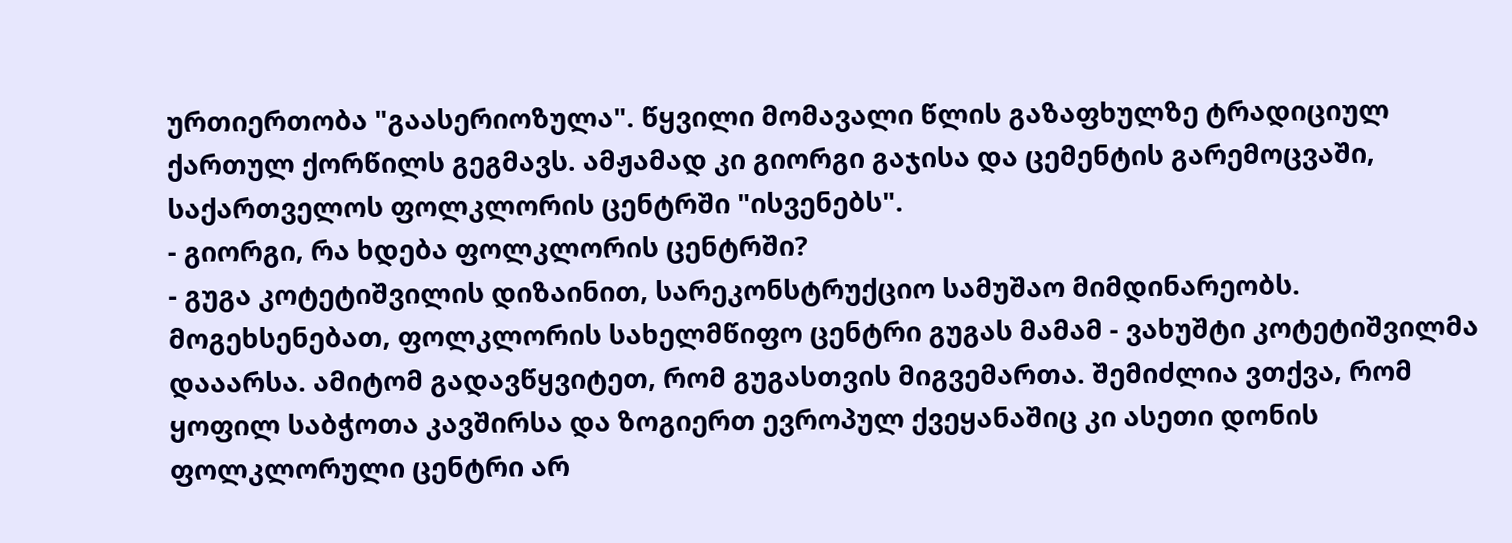ურთიერთობა "გაასერიოზულა". წყვილი მომავალი წლის გაზაფხულზე ტრადიციულ ქართულ ქორწილს გეგმავს. ამჟამად კი გიორგი გაჯისა და ცემენტის გარემოცვაში, საქართველოს ფოლკლორის ცენტრში "ისვენებს".
- გიორგი, რა ხდება ფოლკლორის ცენტრში?
- გუგა კოტეტიშვილის დიზაინით, სარეკონსტრუქციო სამუშაო მიმდინარეობს. მოგეხსენებათ, ფოლკლორის სახელმწიფო ცენტრი გუგას მამამ - ვახუშტი კოტეტიშვილმა დააარსა. ამიტომ გადავწყვიტეთ, რომ გუგასთვის მიგვემართა. შემიძლია ვთქვა, რომ ყოფილ საბჭოთა კავშირსა და ზოგიერთ ევროპულ ქვეყანაშიც კი ასეთი დონის ფოლკლორული ცენტრი არ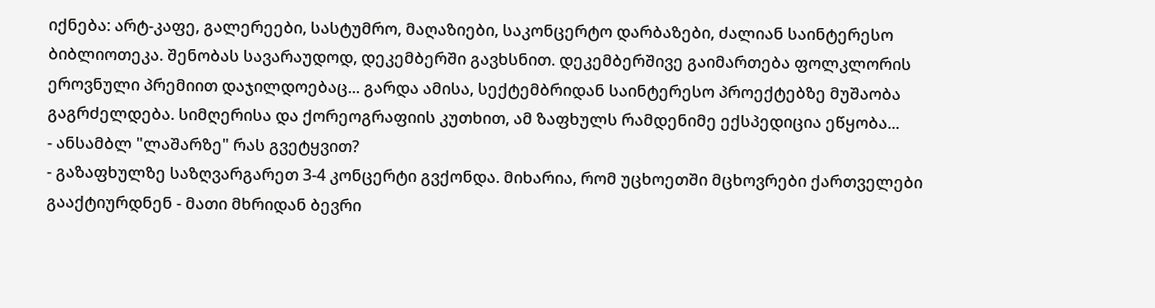იქნება: არტ-კაფე, გალერეები, სასტუმრო, მაღაზიები, საკონცერტო დარბაზები, ძალიან საინტერესო ბიბლიოთეკა. შენობას სავარაუდოდ, დეკემბერში გავხსნით. დეკემბერშივე გაიმართება ფოლკლორის ეროვნული პრემიით დაჯილდოებაც... გარდა ამისა, სექტემბრიდან საინტერესო პროექტებზე მუშაობა გაგრძელდება. სიმღერისა და ქორეოგრაფიის კუთხით, ამ ზაფხულს რამდენიმე ექსპედიცია ეწყობა...
- ანსამბლ "ლაშარზე" რას გვეტყვით?
- გაზაფხულზე საზღვარგარეთ 3-4 კონცერტი გვქონდა. მიხარია, რომ უცხოეთში მცხოვრები ქართველები გააქტიურდნენ - მათი მხრიდან ბევრი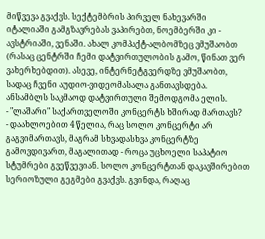მიწვევა გვაქვს. სექტემბრის პირველ ნახევარში იტალიაში გამგზავრებას ვაპირებთ, ნოემბერში კი - ავსტრიაში, ვენაში. ახალ კომპაქტ-ალბომზეც ვმუშაობთ (რასაც ცენტრში ჩემი დატვირთულობის გამო, წინათ ვერ ვახერხებდით). ასევე, ინტერნეტგვერდზე ვმუშაობთ, სადაც ჩვენი აუდიო-ვიდეომასალა განთავსდება. ანსამბლს საკმაოდ დატვირთული შემოდგომა ელის.
- "ლაშარი" საქართველოში კონცერტს ხშირად მართავს?
- დაახლოებით 4 წელია, რაც სოლო კონცერტი არ გაგვიმართავს, მაგრამ სხვადასხვა კონცერტზე გამოვდივართ, მაგალითად - როცა უცხოელი საპატიო სტუმრები გვეწვევიან. სოლო კონცერტთან დაკავშირებით სერიოზული გეგმები გვაქვს. გვინდა, რაღაც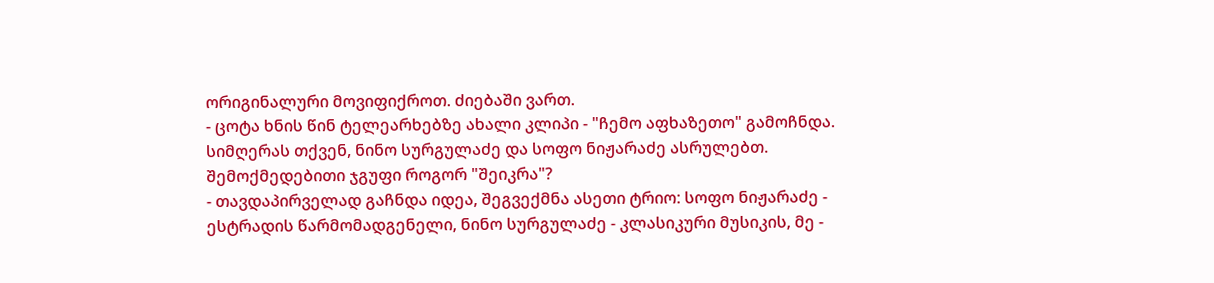ორიგინალური მოვიფიქროთ. ძიებაში ვართ.
- ცოტა ხნის წინ ტელეარხებზე ახალი კლიპი - "ჩემო აფხაზეთო" გამოჩნდა. სიმღერას თქვენ, ნინო სურგულაძე და სოფო ნიჟარაძე ასრულებთ. შემოქმედებითი ჯგუფი როგორ "შეიკრა"?
- თავდაპირველად გაჩნდა იდეა, შეგვექმნა ასეთი ტრიო: სოფო ნიჟარაძე - ესტრადის წარმომადგენელი, ნინო სურგულაძე - კლასიკური მუსიკის, მე -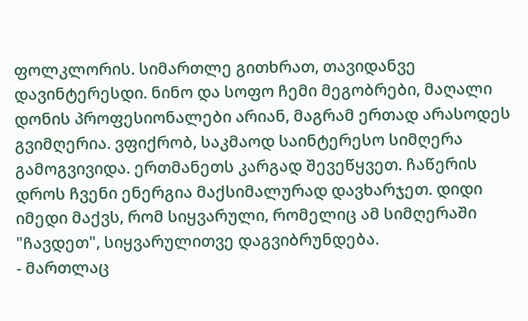ფოლკლორის. სიმართლე გითხრათ, თავიდანვე დავინტერესდი. ნინო და სოფო ჩემი მეგობრები, მაღალი დონის პროფესიონალები არიან, მაგრამ ერთად არასოდეს გვიმღერია. ვფიქრობ, საკმაოდ საინტერესო სიმღერა გამოგვივიდა. ერთმანეთს კარგად შევეწყვეთ. ჩაწერის დროს ჩვენი ენერგია მაქსიმალურად დავხარჯეთ. დიდი იმედი მაქვს, რომ სიყვარული, რომელიც ამ სიმღერაში "ჩავდეთ", სიყვარულითვე დაგვიბრუნდება.
- მართლაც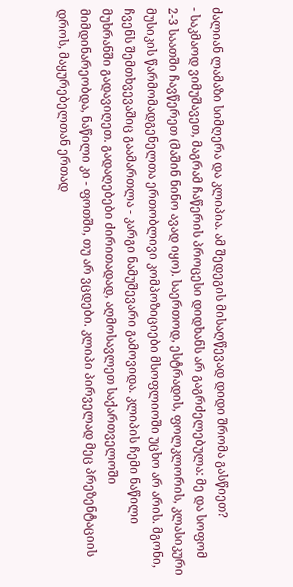ძალიან ლამაზი სიმღერა და კლიპია. ამ შედეგის მისაღწევად დიდი შრომა გასწიეთ?
- საკმაოდ ვიმუშავეთ, მაგრამ ჩაწერის პროცესი დიდხანს არ გაგრძელებულა: მე და სოფომ 2-3 საათში ჩავწერეთ (მაშინ ნინო ავად იყო). საერთოდ, ესტრადის, ფოლკლორის, კლასიკური მუსიკის წარმომადგენელთა ერთობლივი კომპოზიციები მსოფლიოში უცხო არ არის. მგონი, ჩვენს შემთხვევაშიც გაამართლა - კარგი ნამუშევარი გამოვიდა. კლიპის ჩემი ნაწილი მუხრანში გადავიღეთ. გადაღებები ძირითადად, აღმოსავლეთ საქართველოში მიმდინარეობდა, ნაწილი კი - ფოთში, თუ არ ვცდები. კლიპი პირველად მეც პრეზენტაციის დროს, მაყურებელთან ერთად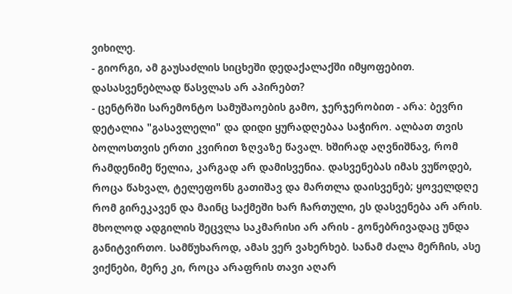ვიხილე.
- გიორგი, ამ გაუსაძლის სიცხეში დედაქალაქში იმყოფებით. დასასვენებლად წასვლას არ აპირებთ?
- ცენტრში სარემონტო სამუშაოების გამო, ჯერჯერობით - არა: ბევრი დეტალია "გასავლელი" და დიდი ყურადღებაა საჭირო. ალბათ თვის ბოლოსთვის ერთი კვირით ზღვაზე წავალ. ხშირად აღვნიშნავ, რომ რამდენიმე წელია, კარგად არ დამისვენია. დასვენებას იმას ვუწოდებ, როცა წახვალ, ტელეფონს გათიშავ და მართლა დაისვენებ; ყოველდღე რომ გირეკავენ და მაინც საქმეში ხარ ჩართული, ეს დასვენება არ არის. მხოლოდ ადგილის შეცვლა საკმარისი არ არის - გონებრივადაც უნდა განიტვირთო. სამწუხაროდ, ამას ვერ ვახერხებ. სანამ ძალა მერჩის, ასე ვიქნები, მერე კი, როცა არაფრის თავი აღარ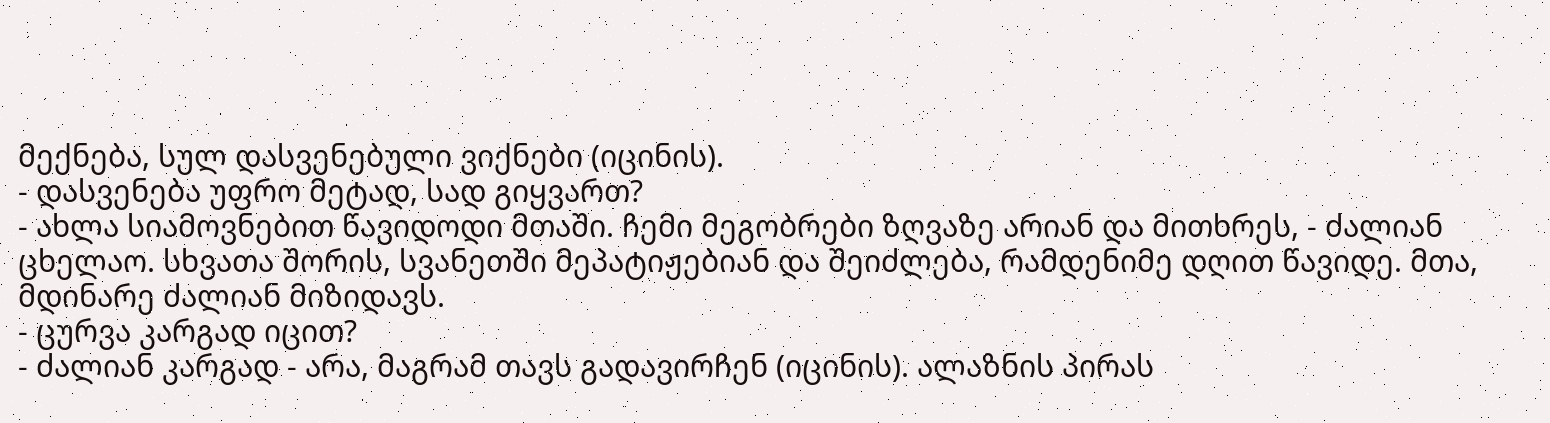მექნება, სულ დასვენებული ვიქნები (იცინის).
- დასვენება უფრო მეტად, სად გიყვართ?
- ახლა სიამოვნებით წავიდოდი მთაში. ჩემი მეგობრები ზღვაზე არიან და მითხრეს, - ძალიან ცხელაო. სხვათა შორის, სვანეთში მეპატიჟებიან და შეიძლება, რამდენიმე დღით წავიდე. მთა, მდინარე ძალიან მიზიდავს.
- ცურვა კარგად იცით?
- ძალიან კარგად - არა, მაგრამ თავს გადავირჩენ (იცინის). ალაზნის პირას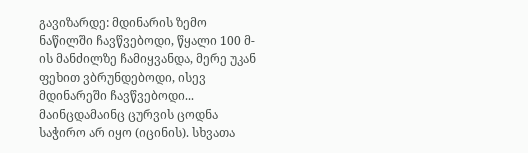გავიზარდე: მდინარის ზემო ნაწილში ჩავწვებოდი, წყალი 100 მ-ის მანძილზე ჩამიყვანდა, მერე უკან ფეხით ვბრუნდებოდი, ისევ მდინარეში ჩავწვებოდი... მაინცდამაინც ცურვის ცოდნა საჭირო არ იყო (იცინის). სხვათა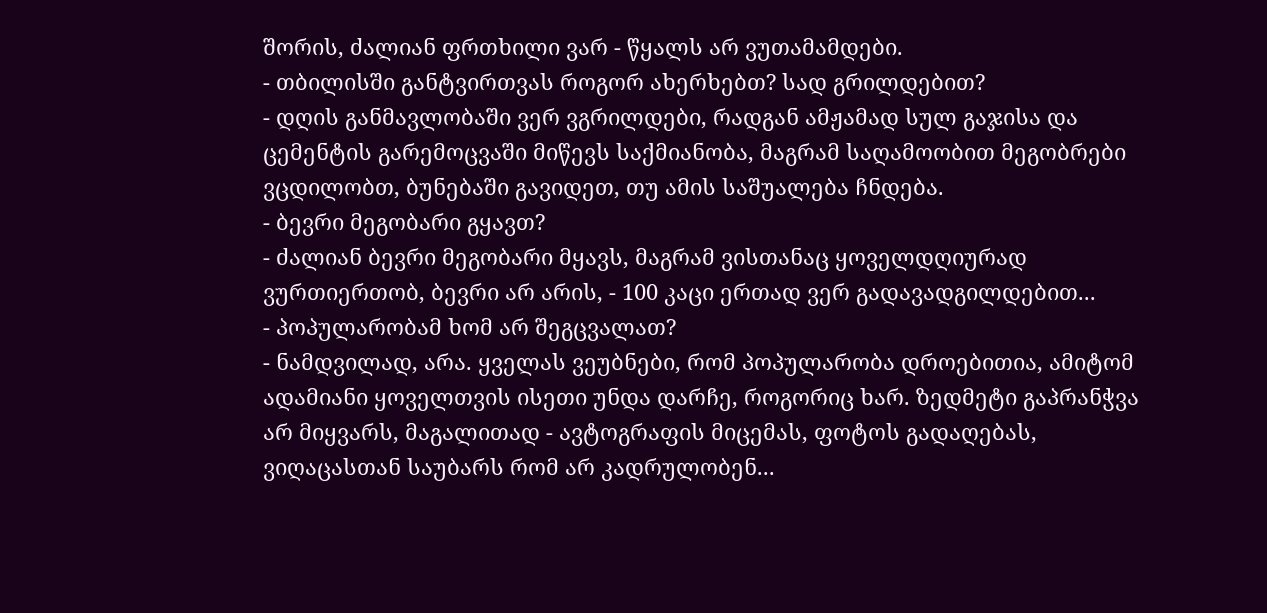შორის, ძალიან ფრთხილი ვარ - წყალს არ ვუთამამდები.
- თბილისში განტვირთვას როგორ ახერხებთ? სად გრილდებით?
- დღის განმავლობაში ვერ ვგრილდები, რადგან ამჟამად სულ გაჯისა და ცემენტის გარემოცვაში მიწევს საქმიანობა, მაგრამ საღამოობით მეგობრები ვცდილობთ, ბუნებაში გავიდეთ, თუ ამის საშუალება ჩნდება.
- ბევრი მეგობარი გყავთ?
- ძალიან ბევრი მეგობარი მყავს, მაგრამ ვისთანაც ყოველდღიურად ვურთიერთობ, ბევრი არ არის, - 100 კაცი ერთად ვერ გადავადგილდებით...
- პოპულარობამ ხომ არ შეგცვალათ?
- ნამდვილად, არა. ყველას ვეუბნები, რომ პოპულარობა დროებითია, ამიტომ ადამიანი ყოველთვის ისეთი უნდა დარჩე, როგორიც ხარ. ზედმეტი გაპრანჭვა არ მიყვარს, მაგალითად - ავტოგრაფის მიცემას, ფოტოს გადაღებას, ვიღაცასთან საუბარს რომ არ კადრულობენ...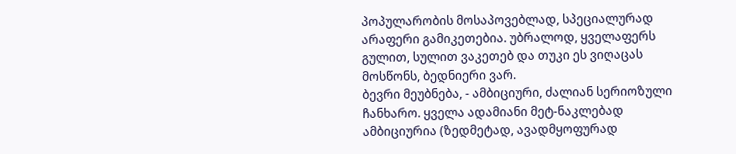პოპულარობის მოსაპოვებლად, სპეციალურად არაფერი გამიკეთებია. უბრალოდ, ყველაფერს გულით, სულით ვაკეთებ და თუკი ეს ვიღაცას მოსწონს, ბედნიერი ვარ.
ბევრი მეუბნება, - ამბიციური, ძალიან სერიოზული ჩანხარო. ყველა ადამიანი მეტ-ნაკლებად ამბიციურია (ზედმეტად, ავადმყოფურად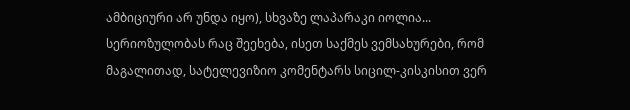ამბიციური არ უნდა იყო), სხვაზე ლაპარაკი იოლია...
სერიოზულობას რაც შეეხება, ისეთ საქმეს ვემსახურები, რომ მაგალითად, სატელევიზიო კომენტარს სიცილ-კისკისით ვერ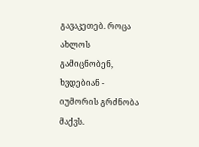გავაკეთებ. როცა ახლოს გამიცნობენ, ხვდებიან - იუმორის გრძნობა მაქვს.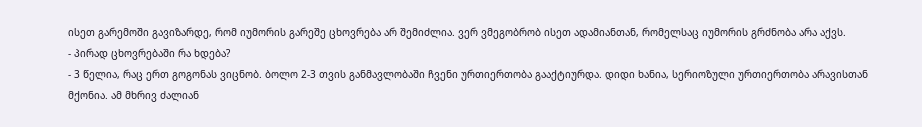ისეთ გარემოში გავიზარდე, რომ იუმორის გარეშე ცხოვრება არ შემიძლია. ვერ ვმეგობრობ ისეთ ადამიანთან, რომელსაც იუმორის გრძნობა არა აქვს.
- პირად ცხოვრებაში რა ხდება?
- 3 წელია, რაც ერთ გოგონას ვიცნობ. ბოლო 2-3 თვის განმავლობაში ჩვენი ურთიერთობა გააქტიურდა. დიდი ხანია, სერიოზული ურთიერთობა არავისთან მქონია. ამ მხრივ ძალიან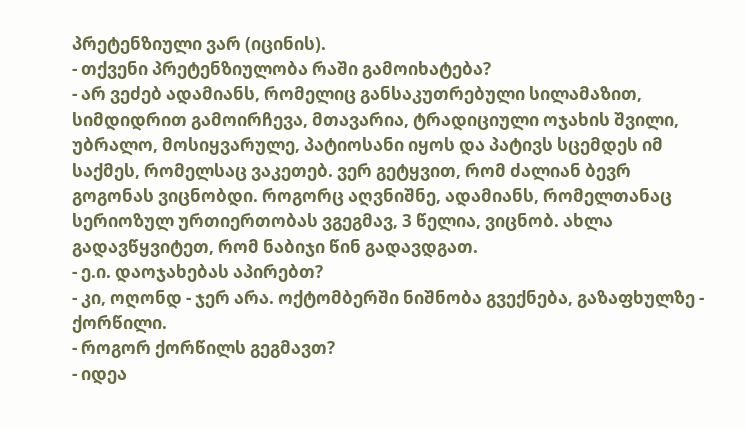პრეტენზიული ვარ (იცინის).
- თქვენი პრეტენზიულობა რაში გამოიხატება?
- არ ვეძებ ადამიანს, რომელიც განსაკუთრებული სილამაზით, სიმდიდრით გამოირჩევა, მთავარია, ტრადიციული ოჯახის შვილი, უბრალო, მოსიყვარულე, პატიოსანი იყოს და პატივს სცემდეს იმ საქმეს, რომელსაც ვაკეთებ. ვერ გეტყვით, რომ ძალიან ბევრ გოგონას ვიცნობდი. როგორც აღვნიშნე, ადამიანს, რომელთანაც სერიოზულ ურთიერთობას ვგეგმავ, 3 წელია, ვიცნობ. ახლა გადავწყვიტეთ, რომ ნაბიჯი წინ გადავდგათ.
- ე.ი. დაოჯახებას აპირებთ?
- კი, ოღონდ - ჯერ არა. ოქტომბერში ნიშნობა გვექნება, გაზაფხულზე - ქორწილი.
- როგორ ქორწილს გეგმავთ?
- იდეა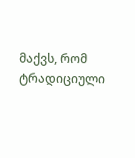მაქვს, რომ ტრადიციული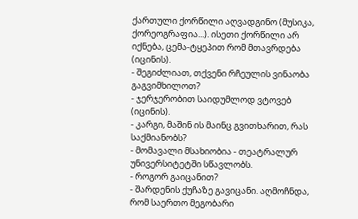ქართული ქორწილი აღვადგინო (მუსიკა, ქორეოგრაფია...). ისეთი ქორწილი არ იქნება, ცემა-ტყეპით რომ მთავრდება (იცინის).
- შეგიძლიათ, თქვენი რჩეულის ვინაობა გაგვიმხილოთ?
- ჯერჯერობით საიდუმლოდ ვტოვებ (იცინის).
- კარგი, მაშინ ის მაინც გვითხარით, რას საქმიანობს?
- მომავალი მსახიობია - თეატრალურ უნივერსიტეტში სწავლობს.
- როგორ გაიცანით?
- შარდენის ქუჩაზე გავიცანი. აღმოჩნდა, რომ საერთო მეგობარი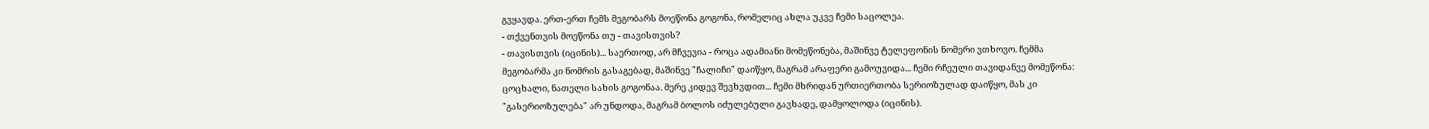გვყავდა. ერთ-ერთ ჩემს მეგობარს მოეწონა გოგონა, რომელიც ახლა უკვე ჩემი საცოლეა.
- თქვენთვის მოეწონა თუ - თავისთვის?
- თავისთვის (იცინის)... საერთოდ, არ მჩვევია - როცა ადამიანი მომეწონება, მაშინვე ტელეფონის ნომერი ვთხოვო. ჩემმა მეგობარმა კი ნომრის გასაგებად, მაშინვე "ჩალიჩი" დაიწყო, მაგრამ არაფერი გამოუვიდა... ჩემი რჩეული თავიდანვე მომეწონა: ცოცხალი, ნათელი სახის გოგონაა. მერე კიდევ შევხვდით... ჩემი მხრიდან ურთიერთობა სერიოზულად დაიწყო, მას კი "გასერიოზულება" არ უნდოდა, მაგრამ ბოლოს იძულებული გავხადე, დამყოლოდა (იცინის).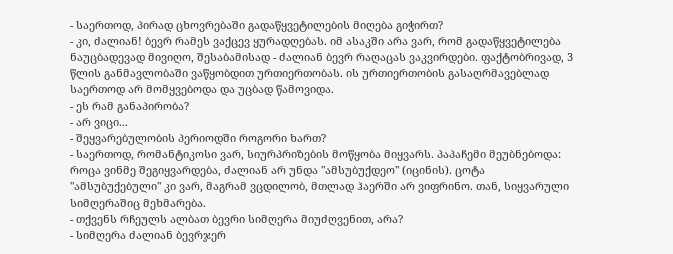- საერთოდ, პირად ცხოვრებაში გადაწყვეტილების მიღება გიჭირთ?
- კი, ძალიან! ბევრ რამეს ვაქცევ ყურადღებას. იმ ასაკში არა ვარ, რომ გადაწყვეტილება ნაუცბადევად მივიღო, შესაბამისად - ძალიან ბევრ რაღაცას ვაკვირდები. ფაქტობრივად, 3 წლის განმავლობაში ვაწყობდით ურთიერთობას. ის ურთიერთობის გასაღრმავებლად საერთოდ არ მომყვებოდა და უცბად წამოვიდა.
- ეს რამ განაპირობა?
- არ ვიცი...
- შეყვარებულობის პერიოდში როგორი ხართ?
- საერთოდ, რომანტიკოსი ვარ, სიურპრიზების მოწყობა მიყვარს. პაპაჩემი მეუბნებოდა: როცა ვინმე შეგიყვარდება, ძალიან არ უნდა "ამსუბუქდეო" (იცინის). ცოტა "ამსუბუქებული" კი ვარ, მაგრამ ვცდილობ, მთლად ჰაერში არ ვიფრინო. თან, სიყვარული სიმღერაშიც მეხმარება.
- თქვენს რჩეულს ალბათ ბევრი სიმღერა მიუძღვენით, არა?
- სიმღერა ძალიან ბევრჯერ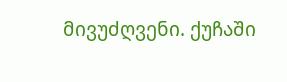მივუძღვენი. ქუჩაში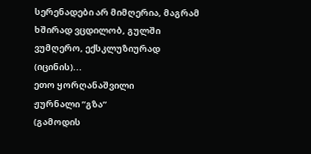სერენადები არ მიმღერია, მაგრამ ხშირად ვცდილობ, გულში ვუმღერო, ექსკლუზიურად (იცინის)...
ეთო ყორღანაშვილი
ჟურნალი ”გზა”
(გამოდის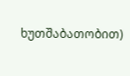ხუთშაბათობით)